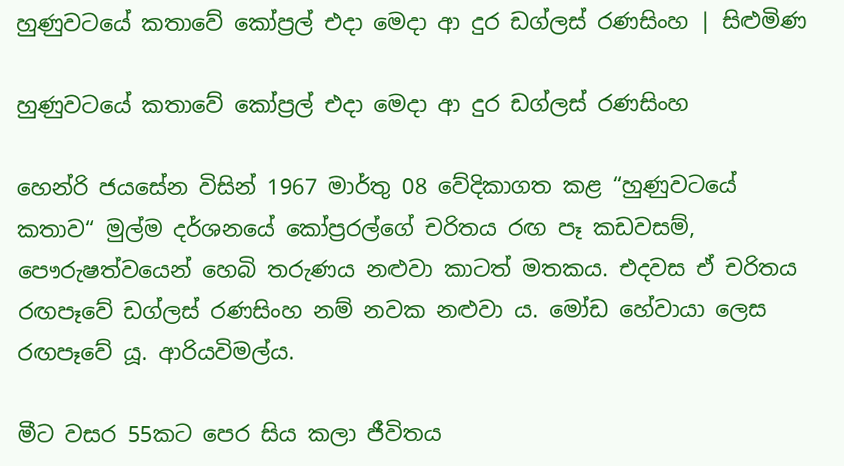හුණුවටයේ කතාවේ කෝප්‍රල් එදා මෙදා ආ දුර ඩග්ලස් රණසිංහ | සිළුමිණ

හුණුවටයේ කතාවේ කෝප්‍රල් එදා මෙදා ආ දුර ඩග්ලස් රණසිංහ

හෙන්රි ජයසේන විසින් 1967 මාර්තු 08 වේදිකාගත කළ “හුණුවටයේ කතාව“ මුල්ම දර්ශනයේ කෝප්‍රරල්ගේ චරිතය රඟ පෑ කඩවසම්, පෞරුෂත්වයෙන් හෙබි තරුණය නළුවා කාටත් මතකය. එදවස ඒ චරිතය රඟපෑවේ ඩග්ලස් රණසිංහ නම් නවක නළුවා ය. මෝඩ හේවායා ලෙස රඟපෑවේ යූ. ආරියවිමල්ය.

මීට වසර 55කට පෙර සිය කලා ජීවිතය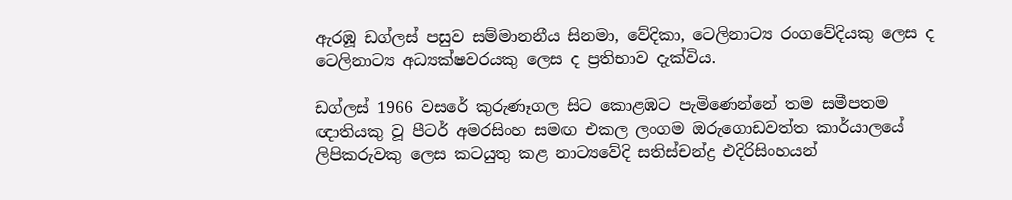ඇරඹූ ඩග්ලස් පසුව සම්මානනීය සිනමා, වේදිකා, ටෙලිනාට්‍ය රංගවේදියකු ලෙස ද ටෙලිනාට්‍ය අධ්‍යක්ෂවරයකු ලෙස ද ප්‍රතිභාව දැක්විය.

ඩග්ලස් 1966 වසරේ කුරුණෑගල සිට කොළඹට පැමිණෙන්නේ තම සමීපතම ඥාතියකු වූ පීටර් අමරසිංහ සමඟ එකල ලංගම ඔරුගොඩවත්ත කාර්යාලයේ ලිපිකරුවකු ලෙස කටයුතු කළ නාට්‍යවේදි සතිස්චන්ද්‍ර එදිරිසිංහයන්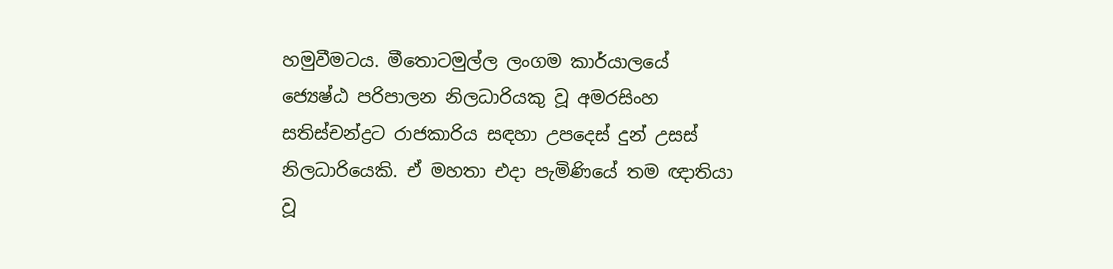හමුවීමටය. මීතොටමුල්ල ලංගම කාර්යාලයේ ජ්‍යෙෂ්ඨ පරිපාලන නිලධාරියකු වූ අමරසිංහ සතිස්චන්ද්‍රට රාජකාරිය සඳහා උපදෙස් දුන් උසස් නිලධාරියෙකි. ඒ මහතා එදා පැමිණියේ තම ඥාතියා වූ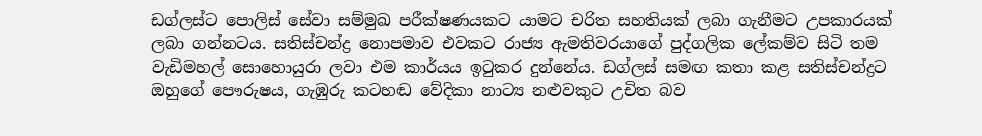ඩග්ලස්ට පොලිස් සේවා සම්මුඛ පරීක්ෂණයකට යාමට චරිත සහතියක් ලබා ගැනීමට උපකාරයක් ලබා ගන්නටය. සතිස්චන්ද්‍ර නොපමාව එවකට රාජ්‍ය ඇමතිවරයාගේ පුද්ගලික ලේකම්ව සිටි තම වැඩිමහල් සොහොයුරා ලවා එම කාර්යය ඉටුකර දුන්නේය. ඩග්ලස් සමඟ කතා කළ සතිස්චන්ද්‍රට ඔහුගේ පෞරුෂය, ගැඹුරු කටහඬ වේදිකා නාට්‍ය නළුවකුට උචිත බව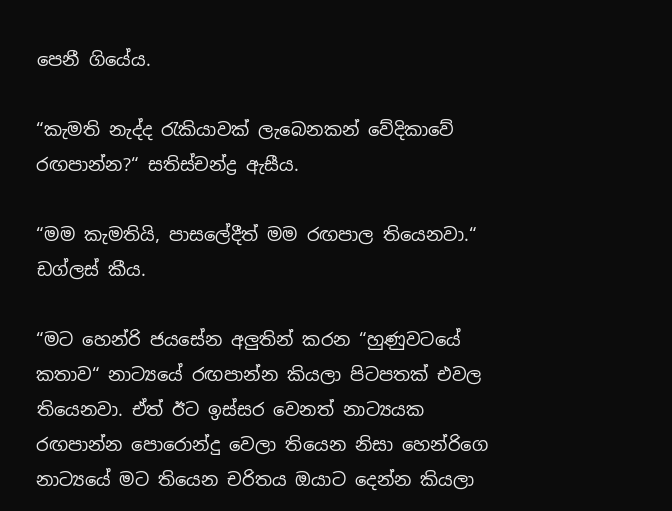පෙනී ගියේය.

“කැමති නැද්ද රැකියාවක් ලැබෙනකන් වේදිකාවේ රඟපාන්න?“ සතිස්චන්ද්‍ර ඇසීය.

“මම කැමතියි, පාසලේදීත් මම රඟපාල තියෙනවා.“ ඩග්ලස් කීය.

“මට හෙන්රි ජයසේන අලුතින් කරන “හුණුවටයේ කතාව“ නාට්‍යයේ රඟපාන්න කියලා පිටපතක් එවල තියෙනවා. ඒත් ඊට ඉස්සර වෙනත් නාට්‍යයක රඟපාන්න පොරොන්දු වෙලා තියෙන නිසා හෙන්රිගෙ නාට්‍යයේ මට තියෙන චරිතය ඔයාට දෙන්න කියලා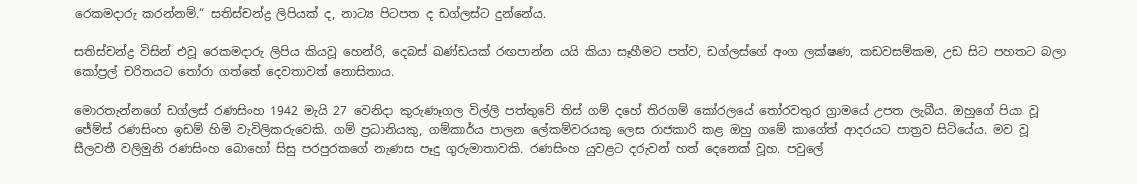රෙකමදාරු කරන්නම්.“ සතිස්චන්ද්‍ර ලිපියක් ද, නාට්‍ය පිටපත ද ඩග්ලස්ට දුන්නේය.

සතිස්චන්ද්‍ර විසින් එවූ රෙකමදාරු ලිපිය කියවූ හෙන්රි, දෙබස් ඛණ්ඩයක් රඟපාන්න යයි කියා සෑහීමට පත්ව, ඩග්ලස්ගේ අංග ලක්ෂණ, කඩවසම්කම, උඩ සිට පහතට බලා කෝප්‍රල් චරිතයට තෝරා ගත්තේ දෙවතාවත් නොසිතාය.

මොරතැන්නගේ ඩග්ලස් රණසිංහ 1942 මැයි 27 වෙනිදා කුරුණෑගල විල්ලි පත්තුවේ තිස් ගම් දහේ තිරගම් කෝරලයේ තෝරවතුර ග්‍රාමයේ උපත ලැබීය. ඔහුගේ පියා වූ ජේම්ස් රණසිංහ ඉඩම් හිමි වැවිලිකරුවෙකි. ගම් ප්‍රධානියකු, ගම්කාර්ය පාලන ලේකම්වරයකු ලෙස රාජකාරි කළ ඔහු ගමේ කාගේත් ආදරයට පාත්‍රව සිටියේය. මව වූ සීලවතී වලිමුනි රණසිංහ බොහෝ සිසු පරපුරකගේ නැණස පෑදු ගුරුමාතාවකි. රණසිංහ යුවළට දරුවන් හත් දෙනෙක් වූහ. පවුලේ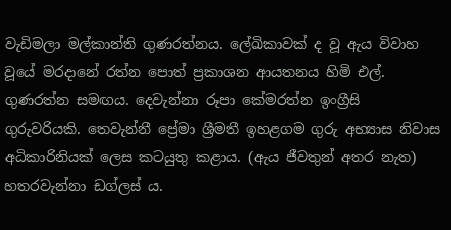වැඩිමලා මල්කාන්ති ගුණරත්නය. ලේඛිකාවක් ද වූ ඇය විවාහ වූයේ මරදානේ රත්න පොත් ප්‍රකාශන ආයතනය හිමි එල්. ගුණරත්න සමඟය. දෙවැන්නා රූපා කේමරත්න ඉංග්‍රීසි ගුරුවරියකි. තෙවැන්නී ප්‍රේමා ශ්‍රීමතී ඉහළගම ගුරු අභ්‍යාස නිවාස අධිකාරිනියක් ලෙස කටයුතු කළාය. (ඇය ජීවතුන් අතර නැත) හතරවැන්නා ඩග්ලස් ය.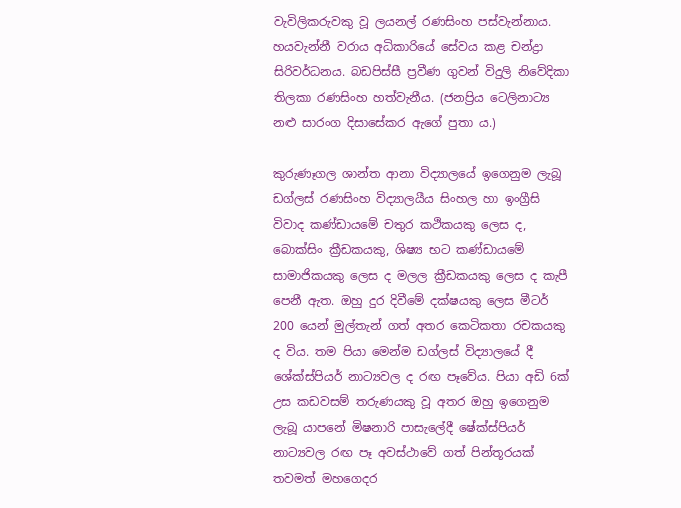වැවිලිකරුවකු වූ ලයනල් රණසිංහ පස්වැන්නාය. හයවැන්නී වරාය අධිකාරියේ සේවය කළ චන්ද්‍රා සිරිවර්ධනය. බඩපිස්සී ප්‍රවීණ ගුවන් විදුලි නිවේදිකා තිලකා රණසිංහ හත්වැනීය. (ජනප්‍රිය ටෙලිනාට්‍ය නළු සාරංග දිසාසේකර ඇගේ පුතා ය.)

කුරුණෑගල ශාන්ත ආනා විද්‍යාලයේ ඉගෙනුම ලැබූ ඩග්ලස් රණසිංහ විද්‍යාලයීය සිංහල හා ඉංග්‍රීසි විවාද කණ්ඩායමේ චතුර කථිකයකු ලෙස ද, බොක්සිං ක්‍රීඩකයකු, ශිෂ්‍ය භට කණ්ඩායමේ සාමාජිකයකු ලෙස ද මලල ක්‍රීඩකයකු ලෙස ද කැපී පෙනී ඇත. ඔහු දුර දිවීමේ දක්ෂයකු ලෙස මීටර් 200 යෙන් මුල්තැන් ගත් අතර කෙටිකතා රචකයකු ද විය. තම පියා මෙන්ම ඩග්ලස් විද්‍යාලයේ දී ශේක්ස්පියර් නාට්‍යවල ද රඟ පෑවේය. පියා අඩි 6ක් උස කඩවසම් තරුණයකු වූ අතර ඔහු ඉගෙනුම ලැබූ යාපනේ මිෂනාරි පාසැලේදී ෂේක්ස්පියර් නාට්‍යවල රඟ පෑ අවස්ථාවේ ගත් පින්තූරයක් තවමත් මහගෙදර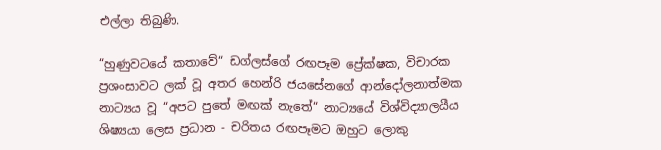එල්ලා තිබුණි.

“හුණුවටයේ කතාවේ“ ඩග්ලස්ගේ රඟපෑම ප්‍රේක්ෂක, විචාරක ප්‍රශංසාවට ලක් වූ අතර හෙන්රි ජයසේනගේ ආන්දෝලනාත්මක නාට්‍යය වූ “අපට පුතේ මඟක් නැතේ“ නාට්‍යයේ විශ්විද්‍යාලයීය ශිෂ්‍යයා ලෙස ප්‍රධාන - චරිතය රඟපෑමට ඔහුට ලොකු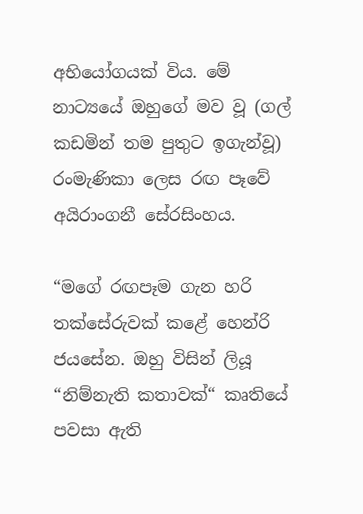අභියෝගයක් විය. මේ නාට්‍යයේ ඔහුගේ මව වූ (ගල් කඩමින් තම පුතුට ඉගැන්වූ) රංමැණිකා ලෙස රඟ පෑවේ අයිරාංගනී සේරසිංහය.

“මගේ රඟපෑම ගැන හරි තක්සේරුවක් කළේ හෙන්රි ජයසේන. ඔහු විසින් ලියූ “නිම්නැති කතාවක්“ කෘතියේ පවසා ඇති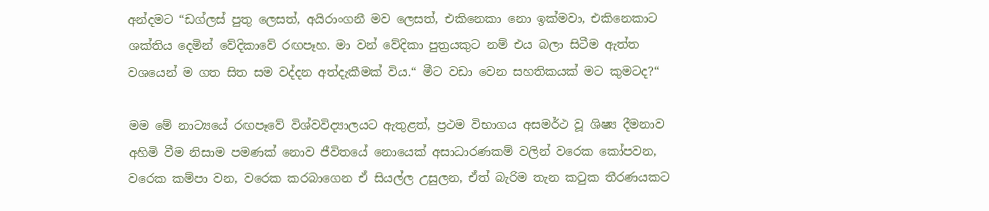අන්දමට “ඩග්ලස් පුතු ලෙසත්, අයිරාංගනී මව ලෙසත්, එකිනෙකා නො ඉක්මවා, එකිනෙකාට ශක්තිය දෙමින් වේදිකාවේ රඟපෑහ. මා වන් වේදිකා පුත්‍රයකුට නම් එය බලා සිටීම ඇත්ත වශයෙන් ම ගත සිත සම වද්දන අත්දැකීමක් විය.“ මීට වඩා වෙන සහතිකයක් මට කුමටද?“

මම මේ නාට්‍යයේ රඟපෑවේ විශ්වවිද්‍යාලයට ඇතුළත්, ප්‍රථම විභාගය අසමර්ථ වූ ශිෂ්‍ය දීමනාව අහිමි වීම නිසාම පමණක් නොව ජීවිතයේ නොයෙක් අසාධාරණකම් වලින් වරෙක කෝපවන, වරෙක කම්පා වන, වරෙක කරබාගෙන ඒ සියල්ල උසුලන, ඒත් බැරිම තැන කටුක තීරණයකට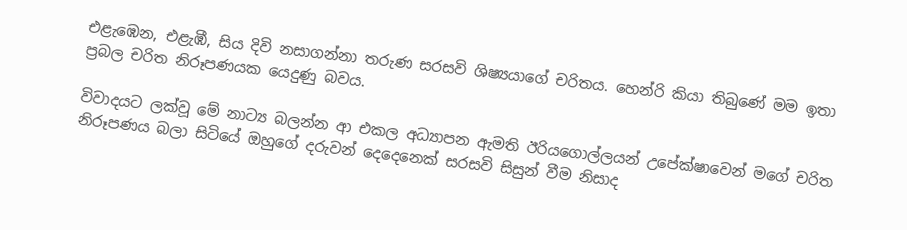එළැඹෙන, එළැඹී, සිය දිවි නසාගන්නා තරුණ සරසවි ශිෂ්‍යයාගේ චරිතය. හෙන්රි කියා තිබුණේ මම ඉතා ප්‍රබල චරිත නිරූපණයක යෙදුණු බවය.

විවාදයට ලක්වූ මේ නාට්‍ය බලන්න ආ එකල අධ්‍යාපන ඇමති ඊරියගොල්ලයන් උපේක්ෂාවෙන් මගේ චරිත නිරූපණය බලා සිටියේ ඔහුගේ දරුවන් දෙදෙනෙක් සරසවි සිසුන් වීම නිසාද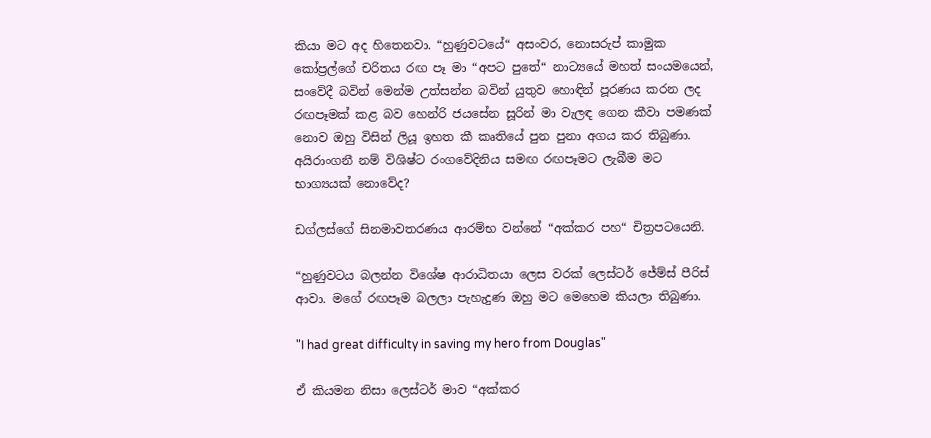කියා මට අද හිතෙනවා. “හුණුවටයේ“ අසංවර, නොසරුප් කාමුක කෝප්‍රල්ගේ චරිතය රඟ පෑ මා “අපට පුතේ“ නාට්‍යයේ මහත් සංයමයෙන්, සංවේදී බවින් මෙන්ම උත්සන්න බවින් යුතුව හොඳින් පූරණය කරන ලද රඟපෑමක් කළ බව හෙන්රි ජයසේන සූරින් මා වැලඳ ගෙන කීවා පමණක් නොව ඔහු විසින් ලියූ ඉහත කී කෘතියේ පුන පුනා අගය කර තිබුණා. අයිරාංගනී නම් විශිෂ්ට රංගවේදිනිය සමඟ රඟපෑමට ලැබීම මට භාග්‍යයක් නොවේද?

ඩග්ලස්ගේ සිනමාවතරණය ආරම්භ වන්නේ “අක්කර පහ“ චිත්‍රපටයෙනි.

“හුණුවටය බලන්න විශේෂ ආරාධිතයා ලෙස වරක් ලෙස්ටර් ජේම්ස් පීරිස් ආවා. මගේ රඟපෑම බලලා පැහැදුණ ඔහු මට මෙහෙම කියලා තිබුණා.

"I had great difficulty in saving my hero from Douglas"

ඒ කියමන නිසා ලෙස්ටර් මාව “අක්කර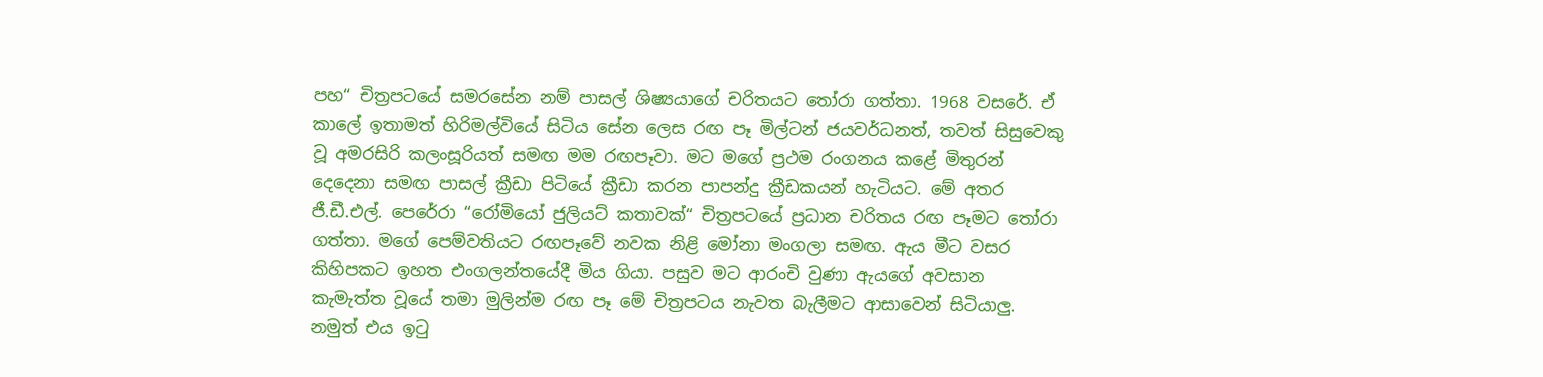පහ“ චිත්‍රපටයේ සමරසේන නම් පාසල් ශිෂ්‍යයාගේ චරිතයට තෝරා ගත්තා. 1968 වසරේ. ඒ කාලේ ඉතාමත් හිරිමල්වියේ සිටිය සේන ලෙස රඟ පෑ මිල්ටන් ජයවර්ධනත්, තවත් සිසුවෙකු වූ අමරසිරි කලංසූරියත් සමඟ මම රඟපෑවා. මට මගේ ප්‍රථම රංගනය කළේ මිතුරන් දෙදෙනා සමඟ පාසල් ක්‍රීඩා පිටියේ ක්‍රීඩා කරන පාපන්දු ක්‍රීඩකයන් හැටියට. මේ අතර ජී.ඩී.එල්. පෙරේරා “රෝමියෝ ජුලියට් කතාවක්“ චිත්‍රපටයේ ප්‍රධාන චරිතය රඟ පෑමට තෝරා ගත්තා. මගේ පෙම්වතියට රඟපෑවේ නවක නිළි මෝනා මංගලා සමඟ. ඇය මීට වසර කිහිපකට ඉහත එංගලන්තයේදී මිය ගියා. පසුව මට ආරංචි වුණා ඇයගේ අවසාන කැමැත්ත වූයේ තමා මුලින්ම රඟ පෑ මේ චිත්‍රපටය නැවත බැලීමට ආසාවෙන් සිටියාලු. නමුත් එය ඉටු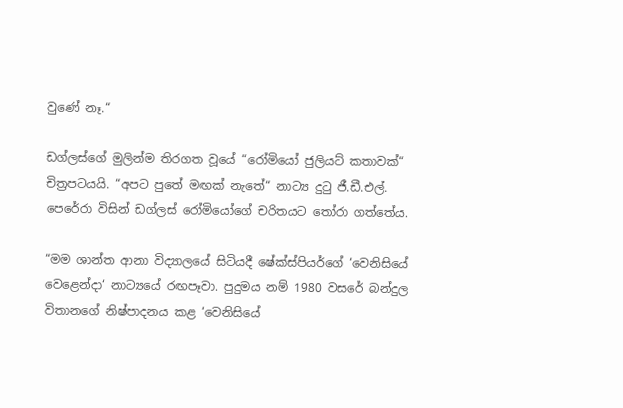වුණේ නෑ.“

ඩග්ලස්ගේ මුලින්ම තිරගත වූයේ “රෝමියෝ ජුලියට් කතාවක්“ චිත්‍රපටයයි. “අපට පුතේ මඟක් නැතේ“ නාට්‍ය දුටු ජී.ඩී.එල්. පෙරේරා විසින් ඩග්ලස් රෝමියෝගේ චරිතයට තෝරා ගත්තේය.

“මම ශාන්ත ආනා විද්‍යාලයේ සිටියදී ෂේක්ස්පියර්ගේ ‘වෙනිසියේ වෙළෙන්දා‘ නාට්‍යයේ රඟපෑවා. පුදුමය නම් 1980 වසරේ බන්දුල විතානගේ නිෂ්පාදනය කළ ‘වෙනිසියේ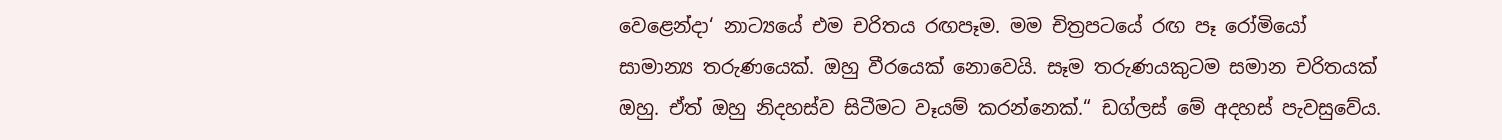වෙළෙන්දා‘ නාට්‍යයේ එම චරිතය රඟපෑම. මම චිත්‍රපටයේ රඟ පෑ රෝමියෝ සාමාන්‍ය තරුණයෙක්. ඔහු වීරයෙක් නොවෙයි. සෑම තරුණයකුටම සමාන චරිතයක් ඔහු. ඒත් ඔහු නිදහස්ව සිටීමට වෑයම් කරන්නෙක්.“ ඩග්ලස් මේ අදහස් පැවසුවේය.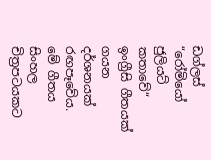ඩග්ලස් “රෝමියෝ ජුලියට් කතාවේ“ ඉංග්‍රීසි ගීතයක් ගයන දර්ශනයක් රඟපෑවේය. මේ ගීතය සිංහල චිත්‍රපටයකට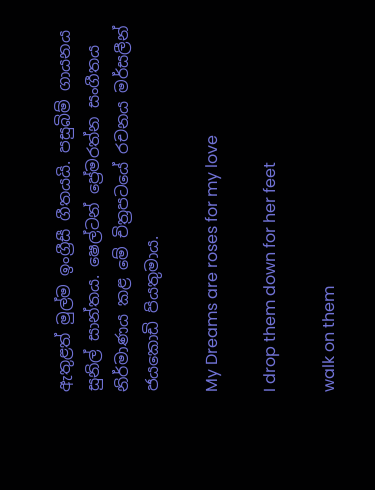ඇතුළත් මුල්ම ඉංග්‍රීසී ගීතයයි. පසුබිම් ගායනය සුනිල් සාන්තය. ෂෙල්ටන් ප්‍රේමරත්න සංගීතය නිර්මාණය කළ මේ චිත්‍රපටයේ රචනය මර්සලීන් ජයකොඩි පියතුමාය.

My Dreams are roses for my love

I drop them down for her feet

walk on them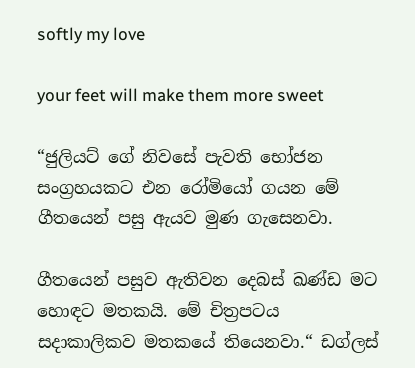softly my love

your feet will make them more sweet

“ජුලියට් ගේ නිවසේ පැවති භෝජන සංග්‍රහයකට එන රෝමියෝ ගයන මේ ගීතයෙන් පසු ඇයව මුණ ගැසෙනවා.

ගීතයෙන් පසුව ඇතිවන දෙබස් ඛණ්ඩ මට හොඳට මතකයි. මේ චිත්‍රපටය සදාකාලිකව මතකයේ තියෙනවා.“ ඩග්ලස්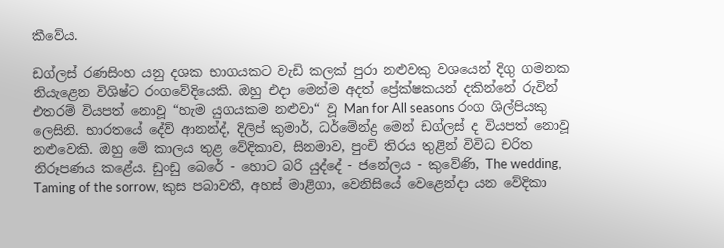කීවේය.

ඩග්ලස් රණසිංහ යනු දශක භාගයකට වැඩි කලක් පුරා නළුවකු වශයෙන් දිගු ගමනක නියැළෙන විශිෂ්ට රංගවේදියෙකි. ඔහු එදා මෙන්ම අදත් ප්‍රේක්ෂකයන් දකින්නේ රුවින් එතරම් වියපත් නොවූ “හැම යුගයකම නළුවා“ වූ Man for All seasons රංග ශිල්පියකු ලෙසිනි. භාරතයේ දේව් ආනන්ද්, දිලිප් කුමාර්, ධර්මේන්ද්‍ර මෙන් ඩග්ලස් ද වියපත් නොවූ නළුවෙකි. ඔහු මේ කාලය තුළ වේදිකාව, සිනමාව, පුංචි තිරය තුළින් විවිධ චරිත නිරූපණය කළේය. ඩුංඩු බෙරේ - හොට බරි යුද්දේ - ජනේලය - කුවේණි, The wedding, Taming of the sorrow, කුස පබාවතී, අහස් මාළිගා, වෙනිසියේ වෙළෙන්දා යන වේදිකා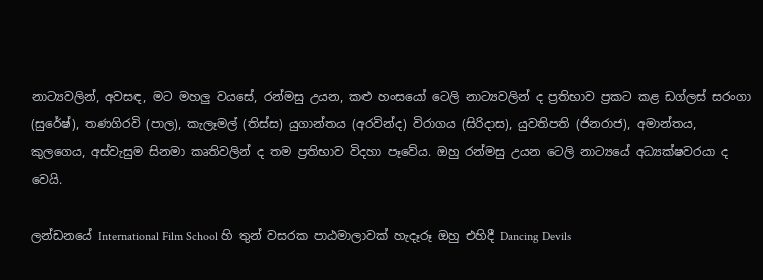නාට්‍යවලින්, අවසඳ, මට මහලු වයසේ, රන්මසු උයන, කළු හංසයෝ ටෙලි නාට්‍යවලින් ද ප්‍රතිභාව ප්‍රකට කළ ඩග්ලස් සරංගා (සුරේෂ්), තණගිරවි (පාල), කැලෑමල් (තිස්ස) යුගාන්තය (අරවින්ද) විරාගය (සිරිදාස), යුවතිපති (ජිනරාජ), අමාන්තය, කුලගෙය, අස්වැසුම සිනමා කෘතිවලින් ද තම ප්‍රතිභාව විදහා පෑවේය. ඔහු රන්මසු උයන ටෙලි නාට්‍යයේ අධ්‍යක්ෂවරයා ද වෙයි.

ලන්ඩනයේ International Film School හි තුන් වසරක පාඨමාලාවක් හැදෑරූ ඔහු එහිදී Dancing Devils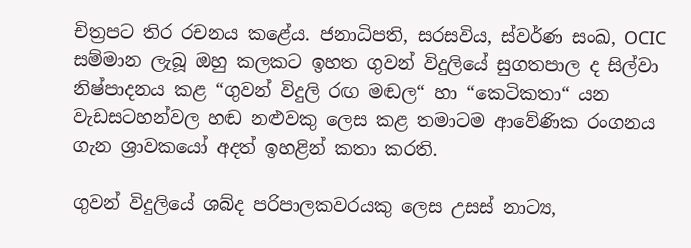චිත්‍රපට තිර රචනය කළේය. ජනාධිපති, සරසවිය, ස්වර්ණ සංඛ, OCIC සම්මාන ලැබූ ඔහු කලකට ඉහත ගුවන් විදුලියේ සුගතපාල ද සිල්වා නිෂ්පාදනය කළ “ගුවන් විදුලි රඟ මඬල“ හා “කෙටිකතා“ යන වැඩසටහන්වල හඬ නළුවකු ලෙස කළ තමාටම ආවේණික රංගනය ගැන ශ්‍රාවකයෝ අදත් ඉහළින් කතා කරති.

ගුවන් විදුලියේ ශබ්ද පරිපාලකවරයකු ලෙස උසස් නාට්‍ය,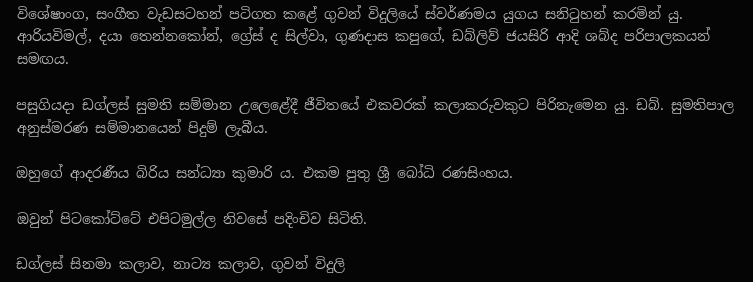විශේෂාංග, සංගීත වැඩසටහන් පටිගත කළේ ගුවන් විදුලියේ ස්වර්ණමය යුගය සනිටුහන් කරමින් යු. ආරියවිමල්, දයා තෙන්නකෝන්, ග්‍රේස් ද සිල්වා, ගුණදාස කපුගේ, ඩබ්ලිව් ජයසිරි ආදි ශබ්ද පරිපාලකයන් සමඟය.

පසුගියදා ඩග්ලස් සුමති සම්මාන උලෙළේදී ජීවිතයේ එකවරක් කලාකරුවකුට පිරිනැමෙන යු. ඩබ්. සුමතිපාල අනුස්මරණ සම්මානයෙන් පිදුම් ලැබීය.

ඔහුගේ ආදරණීය බිරිය සන්ධ්‍යා කුමාරි ය. එකම පුතු ශ්‍රී බෝධි රණසිංහය.

ඔවුන් පිටකෝට්ටේ එපිටමුල්ල නිවසේ පදිංචිව සිටිති.

ඩග්ලස් සිනමා කලාව, නාට්‍ය කලාව, ගුවන් විදුලි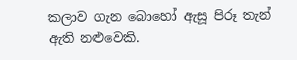කලාව ගැන බොහෝ ඇසූ පිරූ තැන් ඇති නළුවෙකි.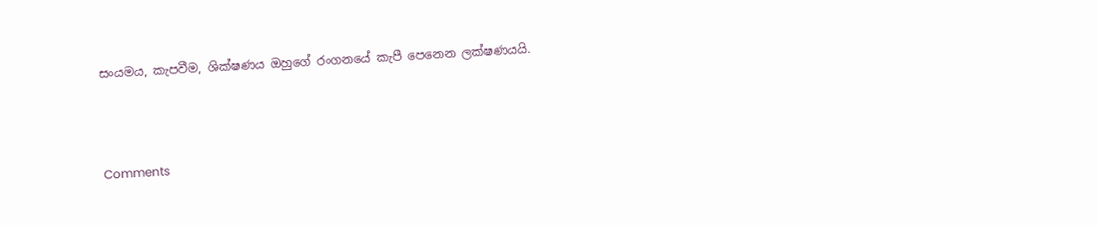සංයමය, කැපවීම, ශික්ෂණය ඔහුගේ රංගනයේ කැපී පෙනෙන ලක්ෂණයයි.



Comments